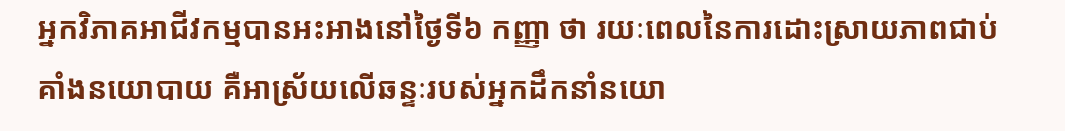អ្នកវិភាគអាជីវកម្មបានអះអាងនៅថ្ងៃទី៦ កញ្ញា ថា រយៈពេលនៃការដោះស្រាយភាពជាប់គាំងនយោបាយ គឺអាស្រ័យលើឆន្ទៈរបស់អ្នកដឹកនាំនយោ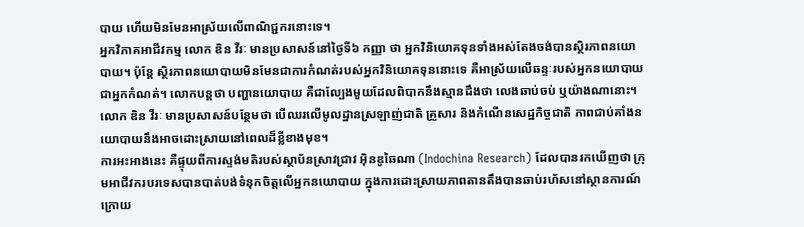បាយ ហើយមិនមែនអាស្រ័យលើពាណិជ្ជករនោះទេ។
អ្នកវិភាគអាជីវកម្ម លោក ឌិន វីរៈ មានប្រសាសន៍នៅថ្ងៃទី៦ កញ្ញា ថា អ្នកវិនិយោគទុនទាំងអស់តែងចង់បានស្ថិរភាពនយោបាយ។ ប៉ុន្តែ ស្ថិរភាពនយោបាយមិនមែនជាការកំណត់របស់អ្នកវិនិយោគទុននោះទេ គឺអាស្រ័យលើឆន្ទៈរបស់អ្នកនយោបាយជាអ្នកកំណត់។ លោកបន្តថា បញ្ហានយោបាយ គឺជាល្បែងមួយដែលពិបាកនឹងស្មានដឹងថា លេងឆាប់ចប់ ឬយ៉ាងណានោះ។
លោក ឌិន វីរៈ មានប្រសាសន៍បន្ថែមថា បើឈរលើមូលដ្ឋានស្រឡាញ់ជាតិ គ្រួសារ និងកំណើនសេដ្ឋកិច្ចជាតិ ភាពជាប់គាំងនយោបាយនឹងអាចដោះស្រាយនៅពេលដ៏ខ្លីខាងមុខ។
ការអះអាងនេះ គឺផ្ទុយពីការស្ទង់មតិរបស់ស្ថាប័នស្រាវជ្រាវ អ៊ិនឌូឆៃណា (Indochina Research) ដែលបានរកឃើញថា ក្រុមអាជីវករបរទេសបានបាត់បង់ទំនុកចិត្តលើអ្នកនយោបាយ ក្នុងការដោះស្រាយភាពតានតឹងបានឆាប់រហ័សនៅស្ថានការណ៍ក្រោយ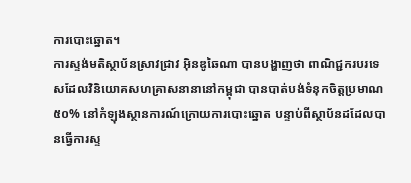ការបោះឆ្នោត។
ការស្ទង់មតិស្ថាប័នស្រាវជ្រាវ អ៊ិនឌូឆៃណា បានបង្ហាញថា ពាណិជ្ជករបរទេសដែលវិនិយោគសហគ្រាសនានានៅកម្ពុជា បានបាត់បង់ទំនុកចិត្តប្រមាណ ៥០% នៅកំឡុងស្ថានការណ៍ក្រោយការបោះឆ្នោត បន្ទាប់ពីស្ថាប័នដដែលបានធ្វើការស្ទ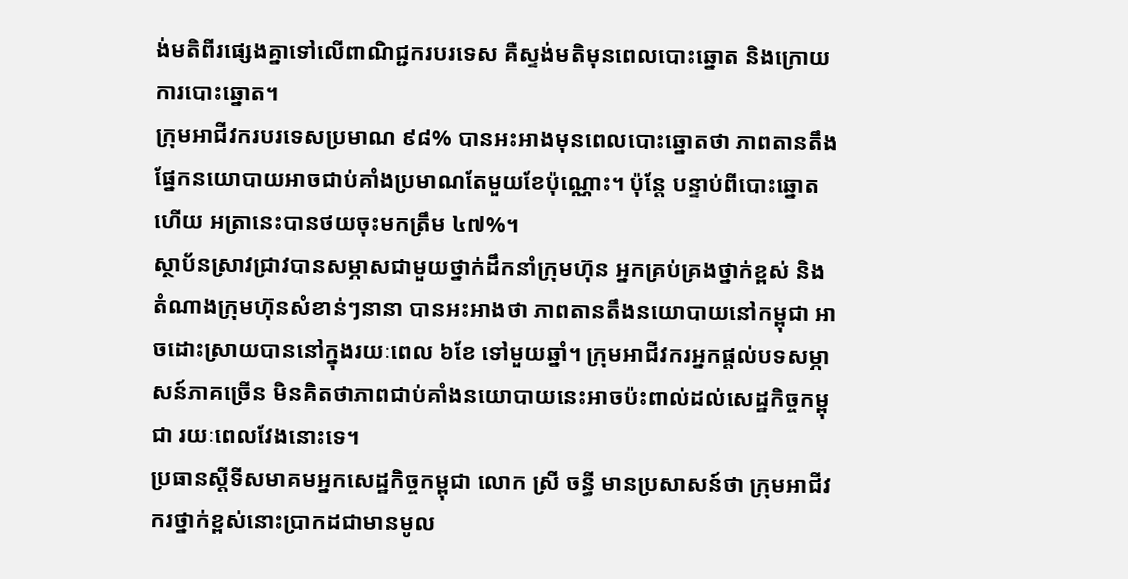ង់មតិពីរផ្សេងគ្នាទៅលើពាណិជ្ជករបរទេស គឺស្ទង់មតិមុនពេលបោះឆ្នោត និងក្រោយការបោះឆ្នោត។
ក្រុមអាជីវករបរទេសប្រមាណ ៩៨% បានអះអាងមុនពេលបោះឆ្នោតថា ភាពតានតឹងផ្នែកនយោបាយអាចជាប់គាំងប្រមាណតែមួយខែប៉ុណ្ណោះ។ ប៉ុន្តែ បន្ទាប់ពីបោះឆ្នោតហើយ អត្រានេះបានថយចុះមកត្រឹម ៤៧%។
ស្ថាប័នស្រាវជ្រាវបានសម្ភាសជាមួយថ្នាក់ដឹកនាំក្រុមហ៊ុន អ្នកគ្រប់គ្រងថ្នាក់ខ្ពស់ និងតំណាងក្រុមហ៊ុនសំខាន់ៗនានា បានអះអាងថា ភាពតានតឹងនយោបាយនៅកម្ពុជា អាចដោះស្រាយបាននៅក្នុងរយៈពេល ៦ខែ ទៅមួយឆ្នាំ។ ក្រុមអាជីវករអ្នកផ្ដល់បទសម្ភាសន៍ភាគច្រើន មិនគិតថាភាពជាប់គាំងនយោបាយនេះអាចប៉ះពាល់ដល់សេដ្ឋកិច្ចកម្ពុជា រយៈពេលវែងនោះទេ។
ប្រធានស្ដីទីសមាគមអ្នកសេដ្ឋកិច្ចកម្ពុជា លោក ស្រី ចន្ធី មានប្រសាសន៍ថា ក្រុមអាជីវករថ្នាក់ខ្ពស់នោះប្រាកដជាមានមូល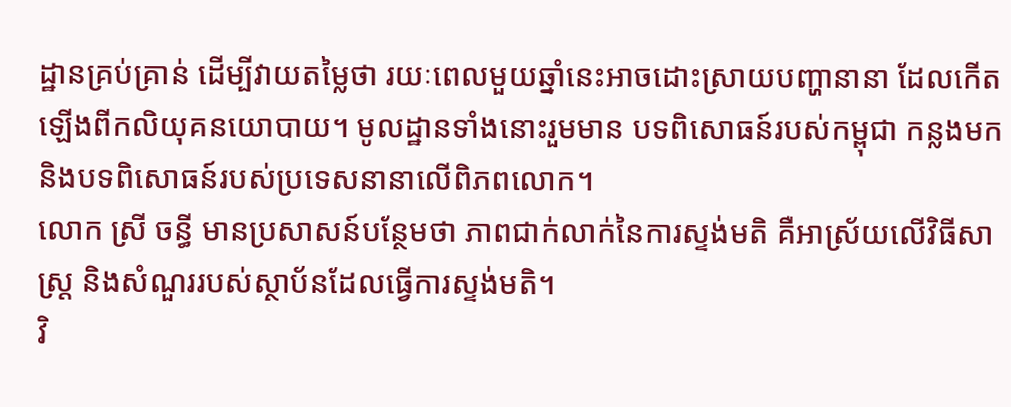ដ្ឋានគ្រប់គ្រាន់ ដើម្បីវាយតម្លៃថា រយៈពេលមួយឆ្នាំនេះអាចដោះស្រាយបញ្ហានានា ដែលកើតឡើងពីកលិយុគនយោបាយ។ មូលដ្ឋានទាំងនោះរួមមាន បទពិសោធន៍របស់កម្ពុជា កន្លងមក និងបទពិសោធន៍របស់ប្រទេសនានាលើពិភពលោក។
លោក ស្រី ចន្ធី មានប្រសាសន៍បន្ថែមថា ភាពជាក់លាក់នៃការស្ទង់មតិ គឺអាស្រ័យលើវិធីសាស្ត្រ និងសំណួររបស់ស្ថាប័នដែលធ្វើការស្ទង់មតិ។
វិ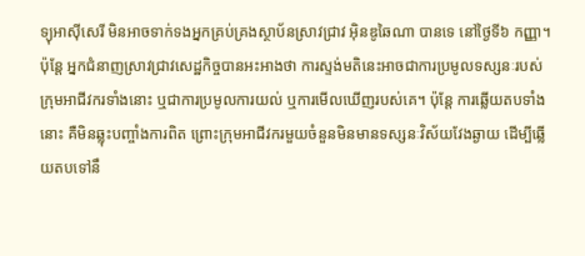ទ្យុអាស៊ីសេរី មិនអាចទាក់ទងអ្នកគ្រប់គ្រងស្ថាប័នស្រាវជ្រាវ អ៊ិនឌូឆៃណា បានទេ នៅថ្ងៃទី៦ កញ្ញា។
ប៉ុន្តែ អ្នកជំនាញស្រាវជ្រាវសេដ្ឋកិច្ចបានអះអាងថា ការស្ទង់មតិនេះអាចជាការប្រមូលទស្សនៈរបស់ក្រុមអាជីវករទាំងនោះ ឬជាការប្រមូលការយល់ ឬការមើលឃើញរបស់គេ។ ប៉ុន្តែ ការឆ្លើយតបទាំងនោះ គឺមិនឆ្លុះបញ្ចាំងការពិត ព្រោះក្រុមអាជីវករមួយចំនួនមិនមានទស្សនៈវិស័យវែងឆ្ងាយ ដើម្បីឆ្លើយតបទៅនឹ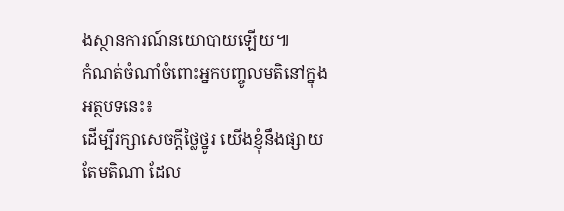ងស្ថានការណ៍នយោបាយឡើយ៕
កំណត់ចំណាំចំពោះអ្នកបញ្ចូលមតិនៅក្នុងអត្ថបទនេះ៖
ដើម្បីរក្សាសេចក្ដីថ្លៃថ្នូរ យើងខ្ញុំនឹងផ្សាយតែមតិណា ដែល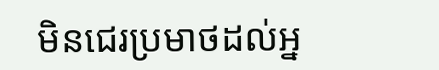មិនជេរប្រមាថដល់អ្ន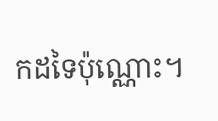កដទៃប៉ុណ្ណោះ។